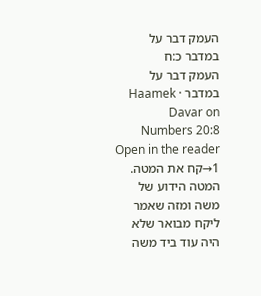העמק דבר על במדבר כ:ח
העמק דבר על במדבר · Haamek Davar on Numbers 20:8
Open in the reader →1קח את המטה. המטה הידוע של משה ומזה שאמר ליקח מבואר שלא היה עוד ביד משה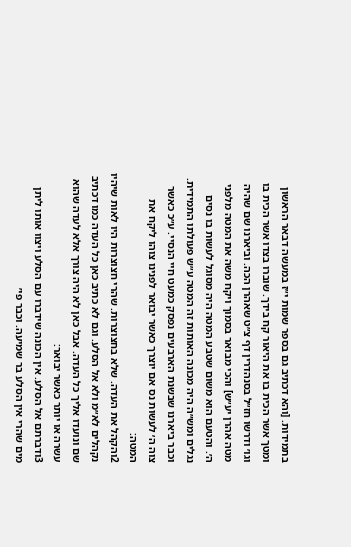בתמידות. [והא דכתיב גם בספר שמות י״ז במעשה דבאר הראשון ומטך אשר הכית בו את היאור קח בידך. שוברו בצדו אשר הכית בו וגו׳ ודרשו חז״ל בסנהדרין דף צ״ט שאהרן הכה. וביארנו שם שהיה מטה אהרן יע״ש] והכי מבואר בסמוך ויקח משה את המטה מלפני ה׳. והטעם הוא משום שטבע המטה היה מסוגל לעשות בו נסים נגלים ומש״ה היה מכונה האותות זה המטה ע״ש פעולתו התמידית. וכבר ביארנו שבשנת הארבעים נפסק כמעט חיי הנסיי. ע״כ כאשר צוה ה׳ לעשות נס אם יוצרך כאשר יבואר לפנינו צוהו ליקח את המטה:
2והקהל את העדה. שלא בחצוצרות. שהרי חצוצרות היו לאות שיהיו נקהלים לא״מ ולא אל הסלע. וגם לא כתיב כאן כל העדה כמו דכתיב שם ונועדו אליך כל העדה. אבל כאן לא היה צורך אלא לעדה שהוא עשרה או יותר כאשר יבואר:
3ודברתם אל הסלע. אין הכונה שידברו עם הסלע ויצוו אותו ליתן מים שהרי אין הסלע בר שמיעה. וכבר פי׳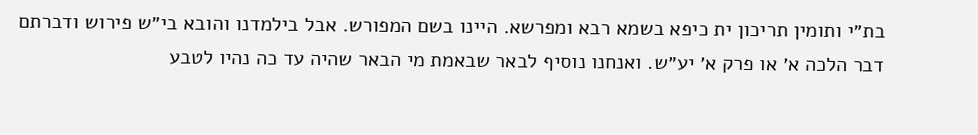בת״י ותומין תריכון ית כיפא בשמא רבא ומפרשא. היינו בשם המפורש. אבל בילמדנו והובא בי״ש פירוש ודברתם דבר הלכה א׳ או פרק א׳ יע״ש. ואנחנו נוסיף לבאר שבאמת מי הבאר שהיה עד כה נהיו לטבע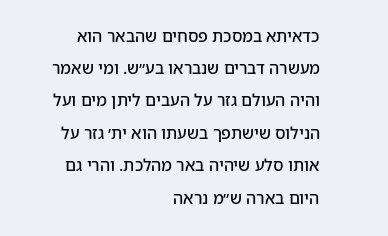כדאיתא במסכת פסחים שהבאר הוא מעשרה דברים שנבראו בע״ש. ומי שאמר והיה העולם גזר על העבים ליתן מים ועל הנילוס שישתפך בשעתו הוא ית׳ גזר על אותו סלע שיהיה באר מהלכת. והרי גם היום בארה ש״מ נראה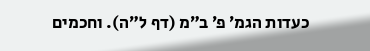כעדות הגמ׳ פ׳ ב״מ (דף ל״ה). וחכמים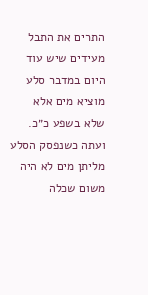התרים את התבל מעידים שיש עוד היום במדבר סלע מוציא מים אלא שלא בשפע כ״כ. ועתה כשנפסק הסלע מליתן מים לא היה משום שכלה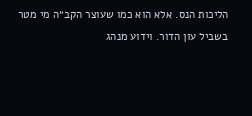הליכות הנס. אלא הוא כמו שעוצר הקב״ה מי מטר בשביל עון הדור. וידוע מנהג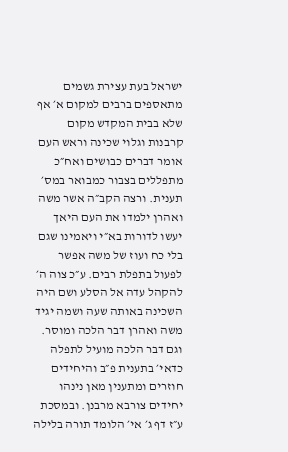ישראל בעת עצירת גשמים מתאספים ברבים למקום א׳ אף שלא בבית המקדש מקום קרבנות וגלוי שכינה וראש העם אומר דברים כבושים ואח״כ מתפללים בצבור כמבואר במס׳ תענית. ורצה הקב״ה אשר משה ואהרן ילמדו את העם היאך יעשו לדורות בא״י ויאמינו שגם בלי כח ועוז של משה אפשר לפעול בתפלת רבים. ע״כ צוה ה׳ להקהל עדה אל הסלע ושם היה השכינה באותה שעה ושמה יגיד משה ואהרן דבר הלכה ומוסר. וגם דבר הלכה מועיל לתפלה כדאי׳ בתענית פ״ב והיחידים חוזרים ומתענין מאן נינהו יחידים צורבא מרבנן. ובמסכת ע״ז דף ג׳ אי׳ הלומד תורה בלילה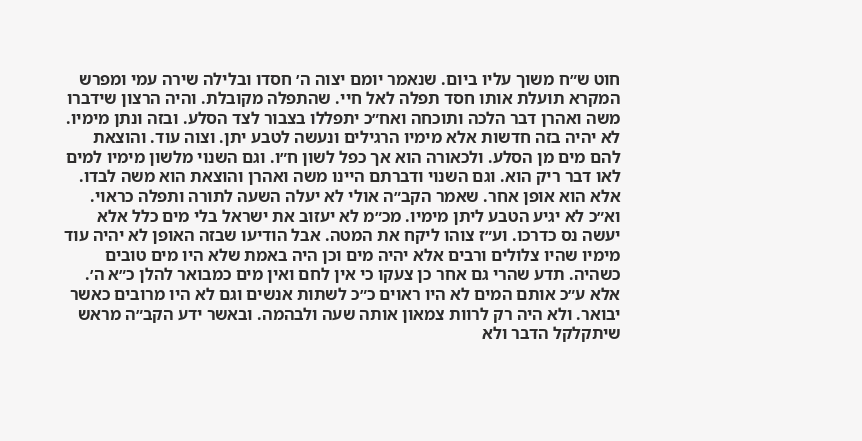חוט ש״ח משוך עליו ביום. שנאמר יומם יצוה ה׳ חסדו ובלילה שירה עמי ומפרש המקרא תועלת אותו חסד תפלה לאל חיי. שהתפלה מקובלת. והיה הרצון שידברו משה ואהרן דבר הלכה ותוכחה ואח״כ יתפללו בצבור לצד הסלע. ובזה ונתן מימיו. לא יהיה בזה חדשות אלא מימיו הרגילים ונעשה לטבע יתן. וצוה עוד. והוצאת להם מים מן הסלע. ולכאורה הוא אך כפל לשון ח״ו. וגם השנוי מלשון מימיו למים לאו דבר ריק הוא. וגם השנוי ודברתם היינו משה ואהרן והוצאת הוא משה לבדו. אלא הוא אופן אחר. שאמר הקב״ה אולי לא יעלה השעה לתורה ותפלה כראוי. וא״כ לא יגיע הטבע ליתן מימיו. מכ״מ לא יעזוב את ישראל בלי מים כלל אלא יעשה נס כדרכו. וע״ז צוהו ליקח את המטה. אבל הודיעו שבזה האופן לא יהיה עוד מימיו שהיו צלולים ורבים אלא יהיה מים וכן היה באמת שלא היו מים טובים כשהיה. תדע שהרי גם אחר כן צעקו כי אין לחם ואין מים כמבואר להלן כ״א ה׳. אלא ע״כ אותם המים לא היו ראוים כ״כ לשתות אנשים וגם לא היו מרובים כאשר יבואר. ולא היה רק לרוות צמאון אותה שעה ולבהמה. ובאשר ידע הקב״ה מראש שיתקלקל הדבר ולא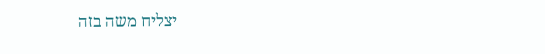יצליח משה בזה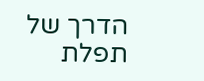הדרך של תפלת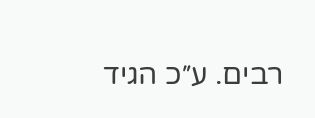רבים. ע״כ הגיד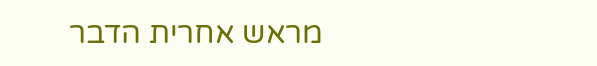מראש אחרית הדבר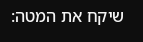שיקח את המטה: